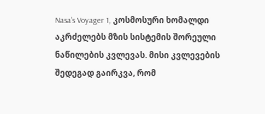Nasa’s Voyager 1, კოსმოსური ხომალდი აკრძელებს მზის სისტემის შორეული ნაწილების კვლევას. მისი კვლევების შედეგად გაირკვა, რომ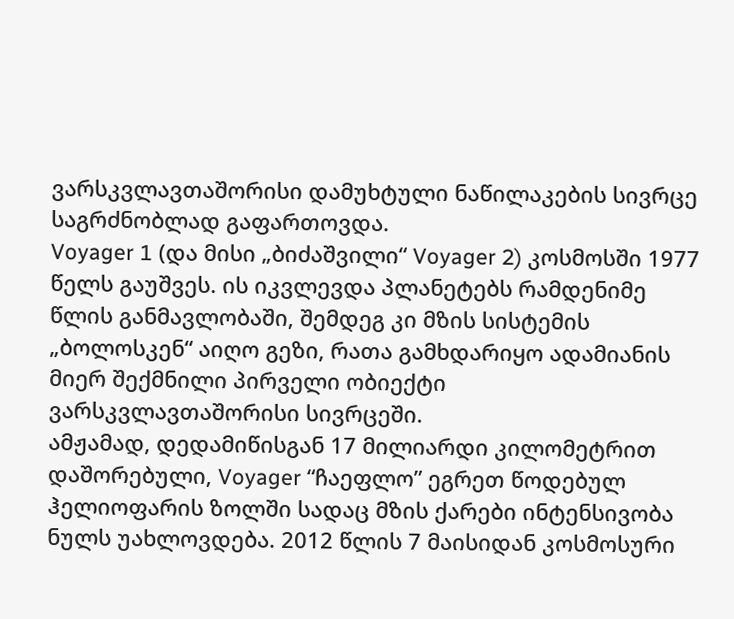ვარსკვლავთაშორისი დამუხტული ნაწილაკების სივრცე საგრძნობლად გაფართოვდა.
Voyager 1 (და მისი „ბიძაშვილი“ Voyager 2) კოსმოსში 1977 წელს გაუშვეს. ის იკვლევდა პლანეტებს რამდენიმე წლის განმავლობაში, შემდეგ კი მზის სისტემის „ბოლოსკენ“ აიღო გეზი, რათა გამხდარიყო ადამიანის მიერ შექმნილი პირველი ობიექტი ვარსკვლავთაშორისი სივრცეში.
ამჟამად, დედამიწისგან 17 მილიარდი კილომეტრით დაშორებული, Voyager “ჩაეფლო” ეგრეთ წოდებულ ჰელიოფარის ზოლში სადაც მზის ქარები ინტენსივობა ნულს უახლოვდება. 2012 წლის 7 მაისიდან კოსმოსური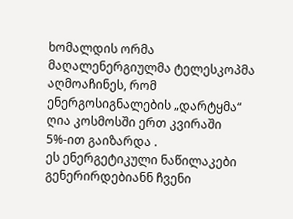ხომალდის ორმა მაღალენერგიულმა ტელესკოპმა აღმოაჩინეს, რომ ენერგოსიგნალების „დარტყმა“ ღია კოსმოსში ერთ კვირაში 5%-ით გაიზარდა .
ეს ენერგეტიკული ნაწილაკები გენერირდებიანნ ჩვენი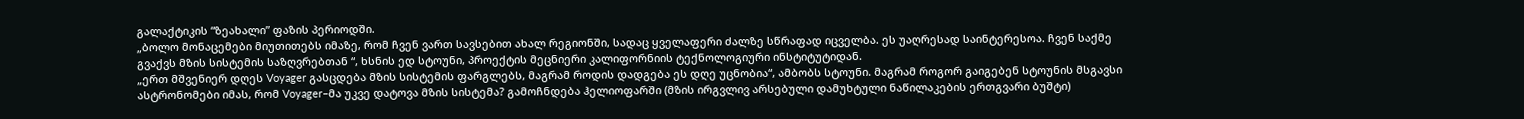გალაქტიკის “ზეახალი” ფაზის პერიოდში.
„ბოლო მონაცემები მიუთითებს იმაზე, რომ ჩვენ ვართ სავსებით ახალ რეგიონში, სადაც ყველაფერი ძალზე სწრაფად იცველბა. ეს უაღრესად საინტერესოა. ჩვენ საქმე გვაქვს მზის სისტემის საზღვრებთან “, ხსნის ედ სტოუნი, პროექტის მეცნიერი კალიფორნიის ტექნოლოგიური ინსტიტუტიდან.
„ერთ მშვენიერ დღეს Voyager გასცდება მზის სისტემის ფარგლებს, მაგრამ როდის დადგება ეს დღე უცნობია“, ამბობს სტოუნი. მაგრამ როგორ გაიგებენ სტოუნის მსგავსი ასტრონომები იმას, რომ Voyager–მა უკვე დატოვა მზის სისტემა? გამოჩნდება ჰელიოფარში (მზის ირგვლივ არსებული დამუხტული ნაწილაკების ერთგვარი ბუშტი)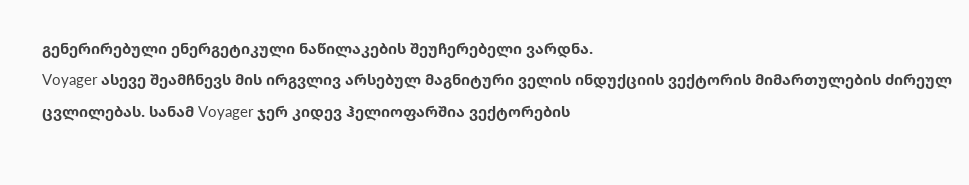გენერირებული ენერგეტიკული ნაწილაკების შეუჩერებელი ვარდნა.
Voyager ასევე შეამჩნევს მის ირგვლივ არსებულ მაგნიტური ველის ინდუქციის ვექტორის მიმართულების ძირეულ ცვლილებას. სანამ Voyager ჯერ კიდევ ჰელიოფარშია ვექტორების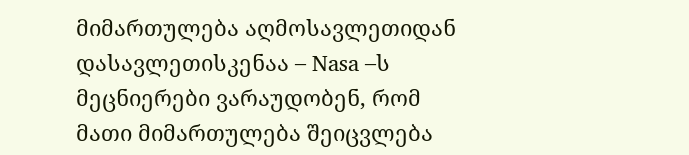მიმართულება აღმოსავლეთიდან დასავლეთისკენაა – Nasa –ს მეცნიერები ვარაუდობენ, რომ მათი მიმართულება შეიცვლება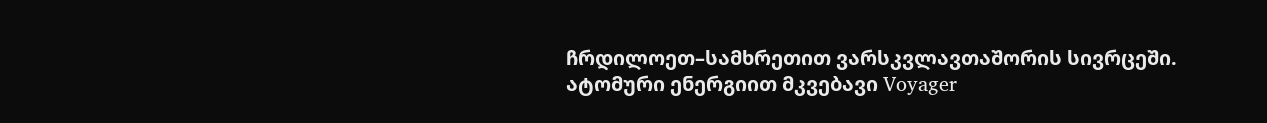ჩრდილოეთ–სამხრეთით ვარსკვლავთაშორის სივრცეში.
ატომური ენერგიით მკვებავი Voyager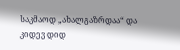საკმაოდ „ახალგაზრდაა“ და კიდევ დიდ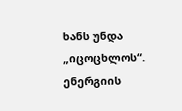ხანს უნდა „იცოცხლოს“. ენერგიის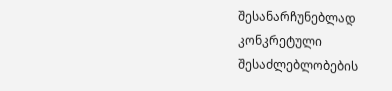შესანარჩუნებლად კონკრეტული შესაძლებლობების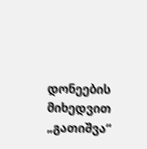დონეების მიხედვით „გათიშვა“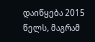დაიწყება 2015 წელს, მაგრამ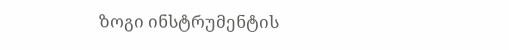ზოგი ინსტრუმენტის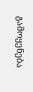გამოყენება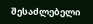შესაძლებელი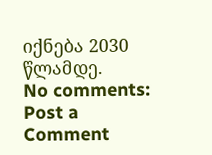იქნება 2030 წლამდე.
No comments:
Post a Comment